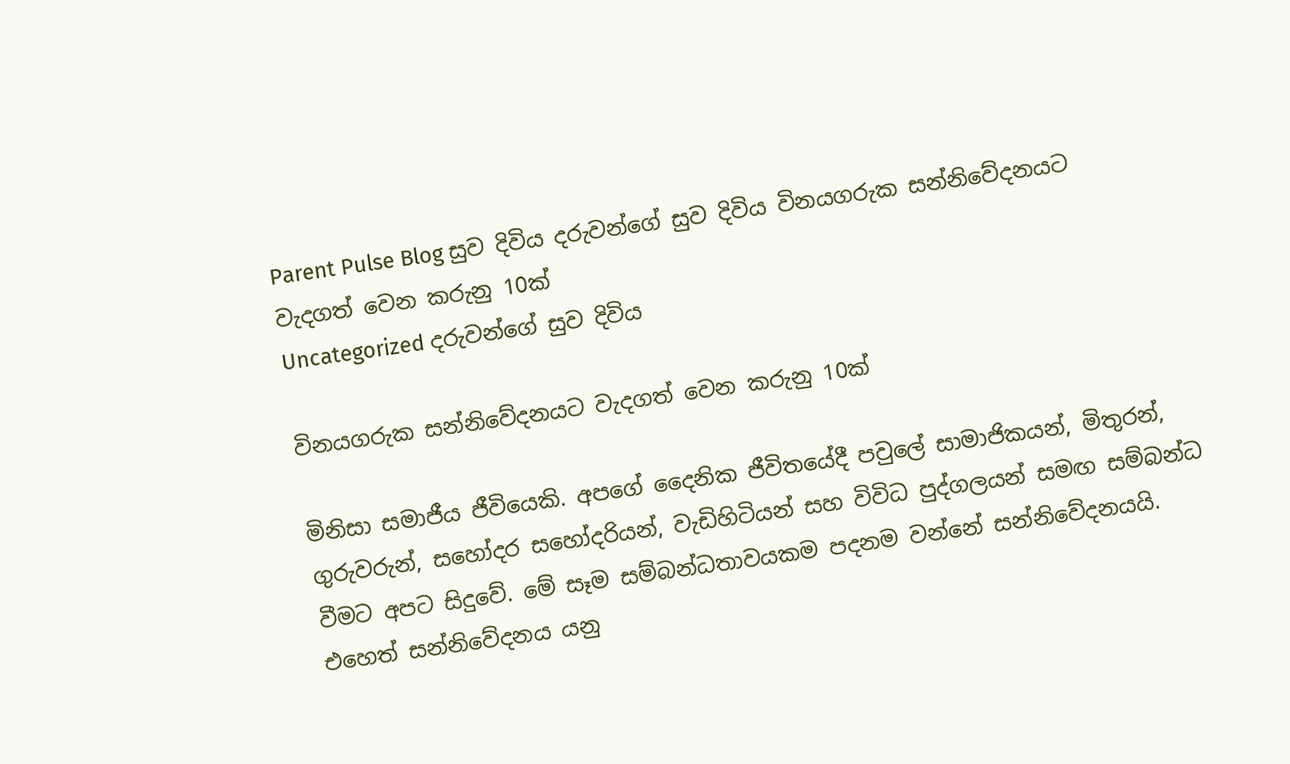Parent Pulse Blog සුව දිවිය දරුවන්ගේ සුව දිවිය විනයගරුක සන්නිවේදනයට වැදගත් වෙන කරුනු 10ක්
Uncategorized දරුවන්ගේ සුව දිවිය

විනයගරුක සන්නිවේදනයට වැදගත් වෙන කරුනු 10ක්

මිනිසා සමාජීය ජීවියෙකි. අපගේ දෛනික ජීවිතයේදී පවුලේ සාමාජිකයන්, මිතුරන්, ගුරුවරුන්, සහෝදර සහෝදරියන්, වැඩිහිටියන් සහ විවිධ පුද්ගලයන් සමඟ සම්බන්ධ වීමට අපට සිදුවේ. මේ සෑම සම්බන්ධතාවයකම පදනම වන්නේ සන්නිවේදනයයි. එහෙත් සන්නිවේදනය යනු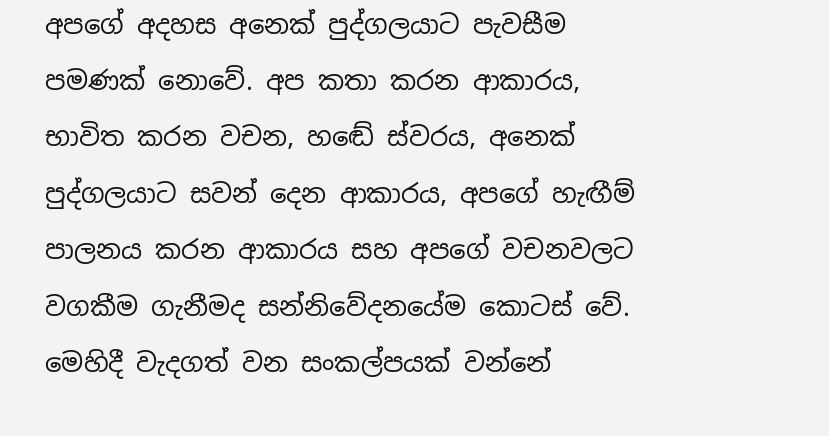අපගේ අදහස අනෙක් පුද්ගලයාට පැවසීම පමණක් නොවේ. අප කතා කරන ආකාරය, භාවිත කරන වචන, හඬේ ස්වරය, අනෙක් පුද්ගලයාට සවන් දෙන ආකාරය, අපගේ හැඟීම් පාලනය කරන ආකාරය සහ අපගේ වචනවලට වගකීම ගැනීමද සන්නිවේදනයේම කොටස් වේ. මෙහිදී වැදගත් වන සංකල්පයක් වන්නේ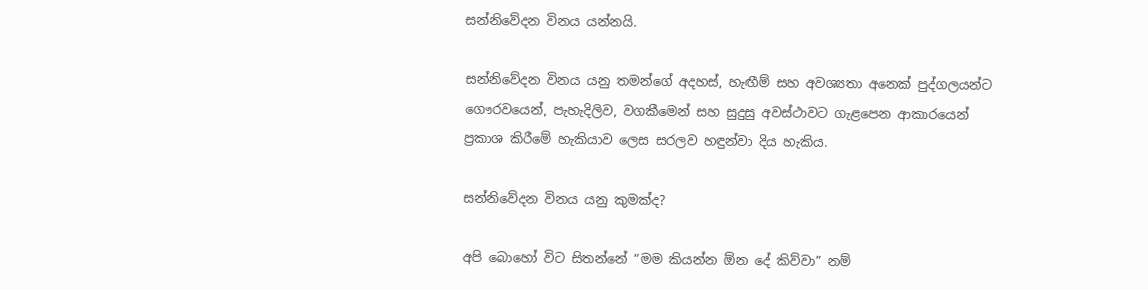සන්නිවේදන විනය යන්නයි.

සන්නිවේදන විනය යනු තමන්ගේ අදහස්, හැඟීම් සහ අවශ්‍යතා අනෙක් පුද්ගලයන්ට ගෞරවයෙන්, පැහැදිලිව, වගකීමෙන් සහ සුදුසු අවස්ථාවට ගැළපෙන ආකාරයෙන් ප්‍රකාශ කිරීමේ හැකියාව ලෙස සරලව හඳුන්වා දිය හැකිය.

සන්නිවේදන විනය යනු කුමක්ද?

අපි බොහෝ විට සිතන්නේ “මම කියන්න ඕන දේ කිව්වා” නම්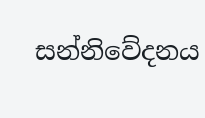සන්නිවේදනය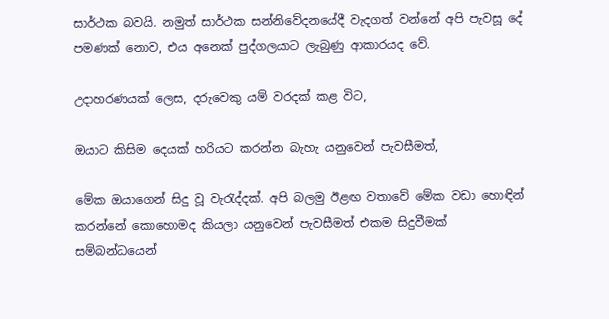සාර්ථක බවයි. නමුත් සාර්ථක සන්නිවේදනයේදී වැදගත් වන්නේ අපි පැවසූ දේ පමණක් නොව, එය අනෙක් පුද්ගලයාට ලැබුණු ආකාරයද වේ.

උදාහරණයක් ලෙස, දරුවෙකු යම් වරදක් කළ විට,

ඔයාට කිසිම දෙයක් හරියට කරන්න බැහැ යනුවෙන් පැවසීමත්,

මේක ඔයාගෙන් සිදු වූ වැරැද්දක්. අපි බලමු ඊළඟ වතාවේ මේක වඩා හොඳින් කරන්නේ කොහොමද කියලා යනුවෙන් පැවසීමත් එකම සිදුවීමක් සම්බන්ධයෙන්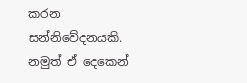කරන සන්නිවේදනයකි. නමුත් ඒ දෙකෙන්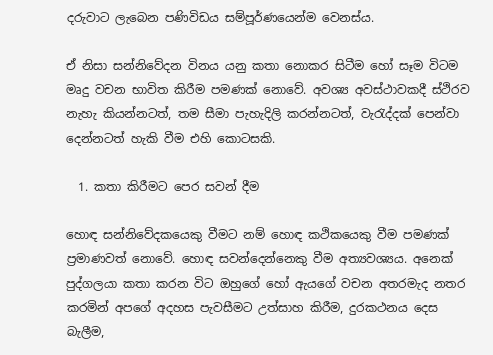දරුවාට ලැබෙන පණිවිඩය සම්පූර්ණයෙන්ම වෙනස්ය.

ඒ නිසා සන්නිවේදන විනය යනු කතා නොකර සිටීම හෝ සෑම විටම මෘදු වචන භාවිත කිරීම පමණක් නොවේ. අවශ්‍ය අවස්ථාවකදී ස්ථිරව නැහැ කියන්නටත්, තම සීමා පැහැදිලි කරන්නටත්, වැරැද්දක් පෙන්වා දෙන්නටත් හැකි වීම එහි කොටසකි.

  1. කතා කිරීමට පෙර සවන් දීම

හොඳ සන්නිවේදකයෙකු වීමට නම් හොඳ කථිකයෙකු වීම පමණක් ප්‍රමාණවත් නොවේ. හොඳ සවන්දෙන්නෙකු වීම අත්‍යවශ්‍යය. අනෙක් පුද්ගලයා කතා කරන විට ඔහුගේ හෝ ඇයගේ වචන අතරමැද නතර කරමින් අපගේ අදහස පැවසීමට උත්සාහ කිරීම, දුරකථනය දෙස බැලීම,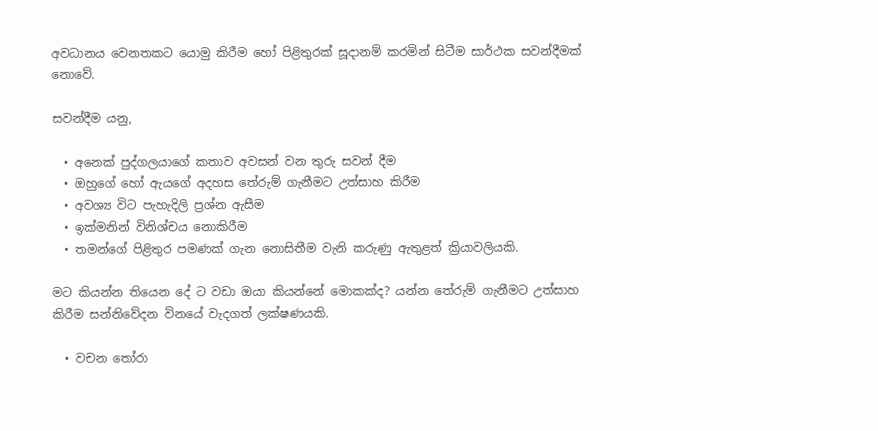අවධානය වෙනතකට යොමු කිරීම හෝ පිළිතුරක් සූදානම් කරමින් සිටීම සාර්ථක සවන්දීමක් නොවේ.

සවන්දීම යනු,

  • අනෙක් පුද්ගලයාගේ කතාව අවසන් වන තුරු සවන් දීම
  • ඔහුගේ හෝ ඇයගේ අදහස තේරුම් ගැනීමට උත්සාහ කිරීම
  • අවශ්‍ය විට පැහැදිලි ප්‍රශ්න ඇසීම
  • ඉක්මනින් විනිශ්චය නොකිරීම
  • තමන්ගේ පිළිතුර පමණක් ගැන නොසිතීම වැනි කරුණු ඇතුළත් ක්‍රියාවලියකි.

මට කියන්න තියෙන දේ ට වඩා ඔයා කියන්නේ මොකක්ද? යන්න තේරුම් ගැනීමට උත්සාහ කිරීම සන්නිවේදන විනයේ වැදගත් ලක්ෂණයකි.

  • වචන තෝරා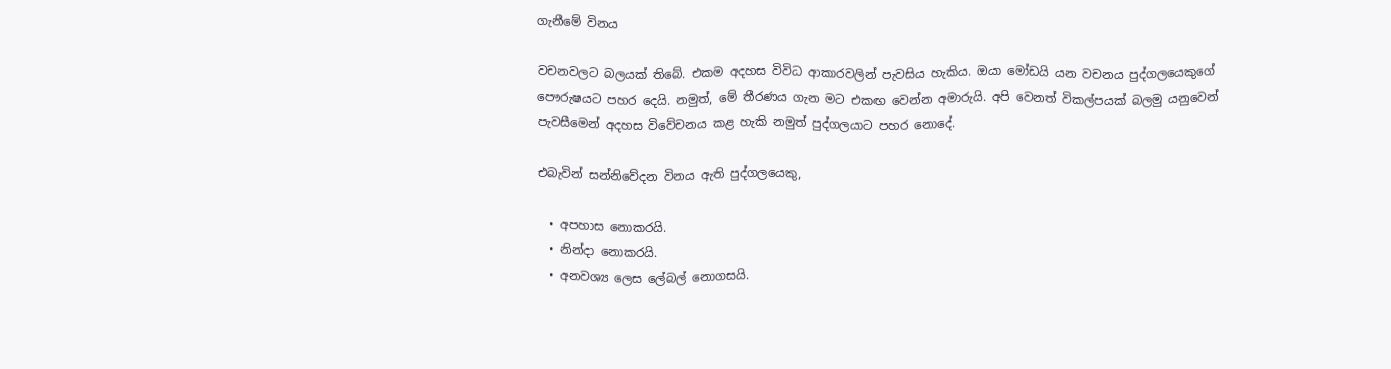ගැනීමේ විනය

වචනවලට බලයක් තිබේ. එකම අදහස විවිධ ආකාරවලින් පැවසිය හැකිය. ඔයා මෝඩයි යන වචනය පුද්ගලයෙකුගේ පෞරුෂයට පහර දෙයි. නමුත්, මේ තීරණය ගැන මට එකඟ වෙන්න අමාරුයි. අපි වෙනත් විකල්පයක් බලමු යනුවෙන් පැවසීමෙන් අදහස විවේචනය කළ හැකි නමුත් පුද්ගලයාට පහර නොදේ.

එබැවින් සන්නිවේදන විනය ඇති පුද්ගලයෙකු,

  • අපහාස නොකරයි.
  • නින්දා නොකරයි.
  • අනවශ්‍ය ලෙස ලේබල් නොගසයි.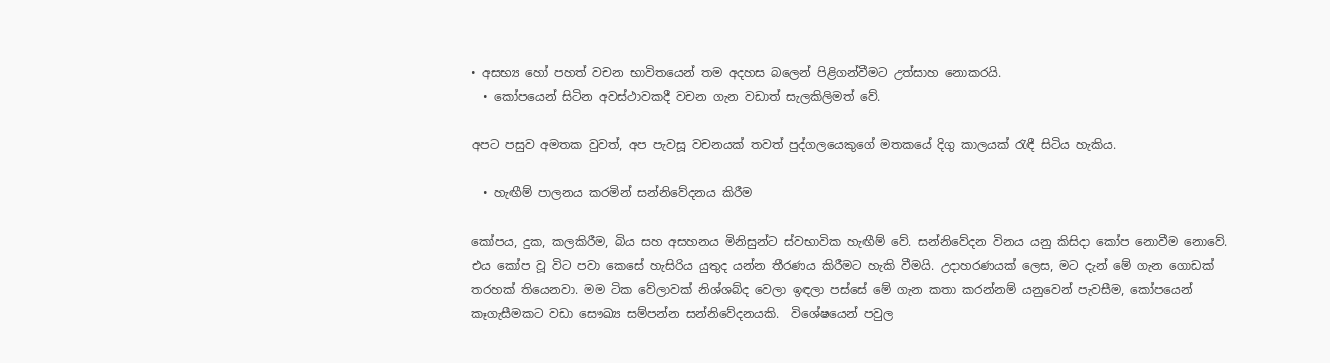• අසභ්‍ය හෝ පහත් වචන භාවිතයෙන් තම අදහස බලෙන් පිළිගන්වීමට උත්සාහ නොකරයි.
  • කෝපයෙන් සිටින අවස්ථාවකදී වචන ගැන වඩාත් සැලකිලිමත් වේ.

අපට පසුව අමතක වුවත්, අප පැවසූ වචනයක් තවත් පුද්ගලයෙකුගේ මතකයේ දිගු කාලයක් රැඳී සිටිය හැකිය.

  • හැඟීම් පාලනය කරමින් සන්නිවේදනය කිරීම

කෝපය, දුක, කලකිරීම, බිය සහ අසහනය මිනිසුන්ට ස්වභාවික හැඟීම් වේ. සන්නිවේදන විනය යනු කිසිදා කෝප නොවීම නොවේ. එය කෝප වූ විට පවා කෙසේ හැසිරිය යුතුද යන්න තීරණය කිරීමට හැකි වීමයි. උදාහරණයක් ලෙස, මට දැන් මේ ගැන ගොඩක් තරහක් තියෙනවා. මම ටික වේලාවක් නිශ්ශබ්ද වෙලා ඉඳලා පස්සේ මේ ගැන කතා කරන්නම් යනුවෙන් පැවසීම, කෝපයෙන් කෑගැසීමකට වඩා සෞඛ්‍ය සම්පන්න සන්නිවේදනයකි.  විශේෂයෙන් පවුල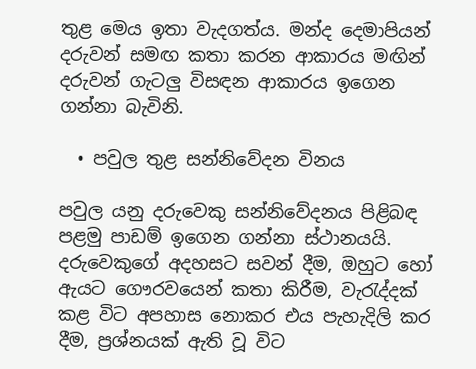තුළ මෙය ඉතා වැදගත්ය. මන්ද දෙමාපියන් දරුවන් සමඟ කතා කරන ආකාරය මඟින් දරුවන් ගැටලු විසඳන ආකාරය ඉගෙන ගන්නා බැවිනි.

  • පවුල තුළ සන්නිවේදන විනය

පවුල යනු දරුවෙකු සන්නිවේදනය පිළිබඳ පළමු පාඩම් ඉගෙන ගන්නා ස්ථානයයි. දරුවෙකුගේ අදහසට සවන් දීම, ඔහුට හෝ ඇයට ගෞරවයෙන් කතා කිරීම, වැරැද්දක් කළ විට අපහාස නොකර එය පැහැදිලි කර දීම, ප්‍රශ්නයක් ඇති වූ විට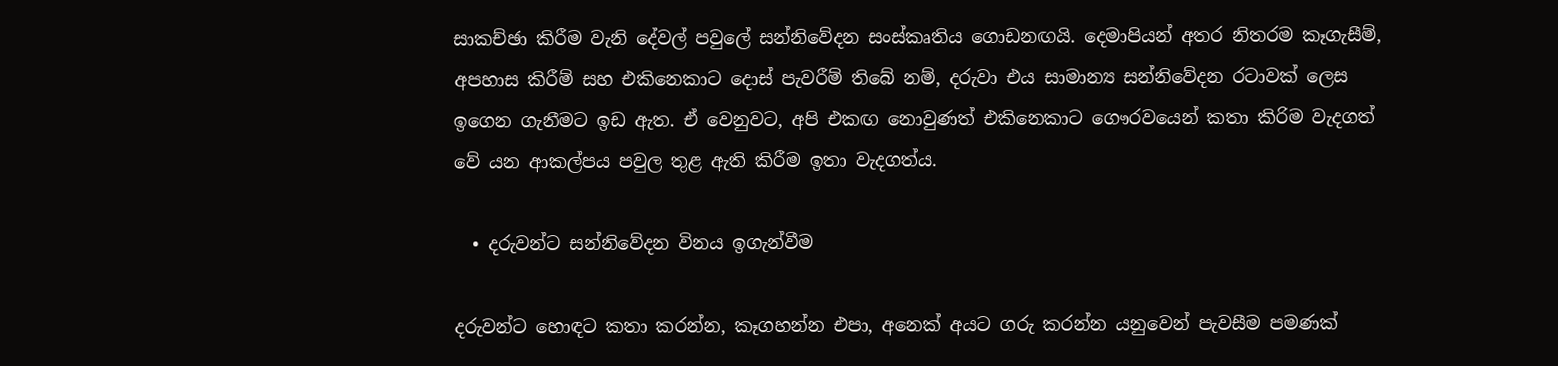සාකච්ඡා කිරීම වැනි දේවල් පවුලේ සන්නිවේදන සංස්කෘතිය ගොඩනඟයි. දෙමාපියන් අතර නිතරම කෑගැසීම්, අපහාස කිරීම් සහ එකිනෙකාට දොස් පැවරීම් තිබේ නම්, දරුවා එය සාමාන්‍ය සන්නිවේදන රටාවක් ලෙස ඉගෙන ගැනීමට ඉඩ ඇත. ඒ වෙනුවට, අපි එකඟ නොවුණත් එකිනෙකාට ගෞරවයෙන් කතා කිරිම වැදගත් වේ යන ආකල්පය පවුල තුළ ඇති කිරීම ඉතා වැදගත්ය.

  • දරුවන්ට සන්නිවේදන විනය ඉගැන්වීම

දරුවන්ට හොඳට කතා කරන්න, කෑගහන්න එපා, අනෙක් අයට ගරු කරන්න යනුවෙන් පැවසීම පමණක්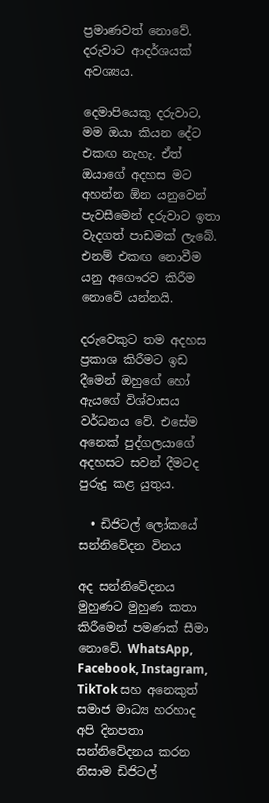ප්‍රමාණවත් නොවේ. දරුවාට ආදර්ශයක් අවශ්‍යය.

දෙමාපියෙකු දරුවාට, මම ඔයා කියන දේට එකඟ නැහැ. ඒත් ඔයාගේ අදහස මට අහන්න ඕන යනුවෙන් පැවසීමෙන් දරුවාට ඉතා වැදගත් පාඩමක් ලැබේ. එනම් එකඟ නොවීම යනු අගෞරව කිරීම නොවේ යන්නයි.

දරුවෙකුට තම අදහස ප්‍රකාශ කිරීමට ඉඩ දීමෙන් ඔහුගේ හෝ ඇයගේ විශ්වාසය වර්ධනය වේ. එසේම අනෙක් පුද්ගලයාගේ අදහසට සවන් දීමටද පුරුදු කළ යුතුය.

  • ඩිජිටල් ලෝකයේ සන්නිවේදන විනය

අද සන්නිවේදනය මුහුණට මුහුණ කතා කිරීමෙන් පමණක් සීමා නොවේ. WhatsApp, Facebook, Instagram, TikTok සහ අනෙකුත් සමාජ මාධ්‍ය හරහාද අපි දිනපතා සන්නිවේදනය කරන නිසාම ඩිජිටල්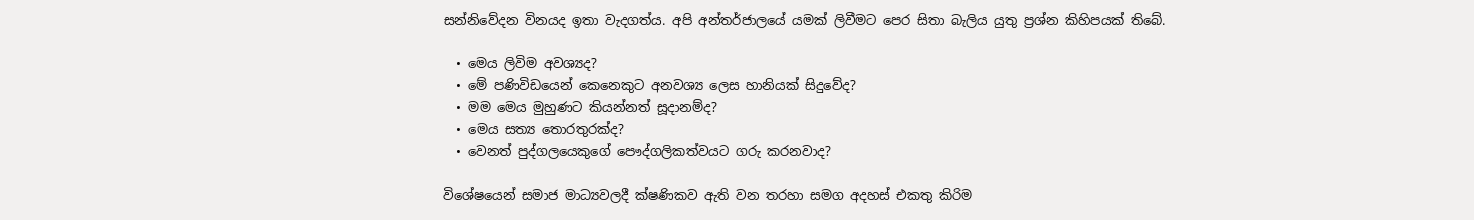සන්නිවේදන විනයද ඉතා වැදගත්ය. අපි අන්තර්ජාලයේ යමක් ලිවීමට පෙර සිතා බැලිය යුතු ප්‍රශ්න කිහිපයක් තිබේ.

  • මෙය ලිවිම අවශ්‍යද?
  • මේ පණිවිඩයෙන් කෙනෙකුට අනවශ්‍ය ලෙස හානියක් සිදුවේද?
  • මම මෙය මුහුණට කියන්නත් සූදානම්ද?
  • මෙය සත්‍ය තොරතුරක්ද?
  • වෙනත් පුද්ගලයෙකුගේ පෞද්ගලිකත්වයට ගරු කරනවාද?

විශේෂයෙන් සමාජ මාධ්‍යවලදී ක්ෂණිකව ඇති වන තරහා සමග අදහස් එකතු කිරිම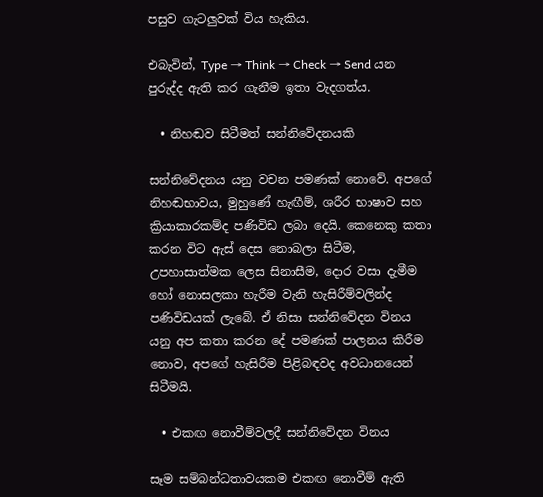පසුව ගැටලුවක් විය හැකිය.

එබැවින්, Type → Think → Check → Send යන පුරුද්ද ඇති කර ගැනීම ඉතා වැදගත්ය.

  • නිහඬව සිටීමත් සන්නිවේදනයකි

සන්නිවේදනය යනු වචන පමණක් නොවේ. අපගේ නිහඬභාවය, මුහුණේ හැඟීම්, ශරීර භාෂාව සහ ක්‍රියාකාරකම්ද පණිවිඩ ලබා දෙයි. කෙනෙකු කතා කරන විට ඇස් දෙස නොබලා සිටීම, උපහාසාත්මක ලෙස සිනාසීම, දොර වසා දැමීම හෝ නොසලකා හැරීම වැනි හැසිරීම්වලින්ද පණිවිඩයක් ලැබේ. ඒ නිසා සන්නිවේදන විනය යනු අප කතා කරන දේ පමණක් පාලනය කිරීම නොව, අපගේ හැසිරීම පිළිබඳවද අවධානයෙන් සිටීමයි.

  • එකඟ නොවීම්වලදී සන්නිවේදන විනය

සෑම සම්බන්ධතාවයකම එකඟ නොවීම් ඇති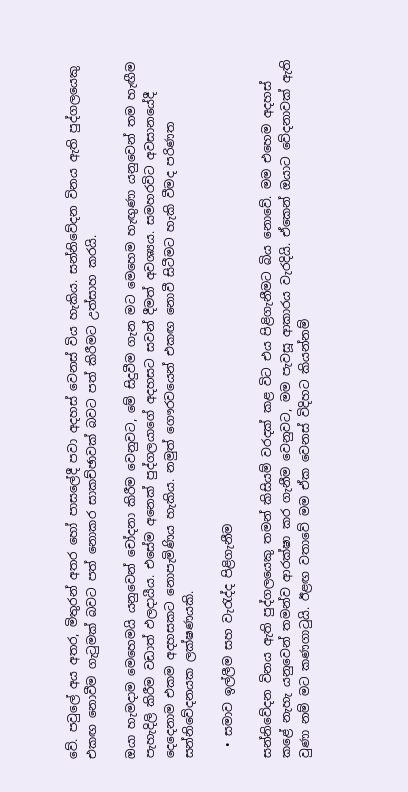වේ. පවුලේ අය අතර, මිතුරන් අතර හෝ පාසලේදී පවා අදහස් වෙනස් විය හැකිය. සන්නිවේදන විනය ඇති පුද්ගලයෙකු එකඟ නොවීම ගැටුමක් බවට පත් නොකර සාකච්ඡාවක් බවට පත් කිරීමට උත්සාහ කරයි.

ඔයා හැමදාම මෙහෙමයි යනුවෙන් චෝදනා කිරීම වෙනුවට, මේ සිදුවීම ගැන මට මෙහෙම හැඟුණා යනුවෙන් තම හැඟීම පැහැදිලි කිරීම වඩාත් ඵලදායීය. එසේම අනෙක් පුද්ගලයාගේ අදහසට සවන් දීමත් අවශ්‍යය. සමහරවිට අවසානයේදී දෙදෙනාම එකම අදහසකට නොපැමිණිය හැකිය. නමුත් ගෞරවයෙන් එකඟ නොවී සිටීමට හැකි වීමද පරිණත සන්නිවේදනයක ලක්ෂණයකි.

  • සමාව ඉල්ලීම සහ වැරැද්ද පිළිගැනීම

සන්නිවේදන විනය ඇති පුද්ගලයෙකු තමන් කිසියම් වරදක් කළ විට එය පිළිගැනීමට බිය නොවේ. මම එහෙම අදහස් කළේ නැහැ යනුවෙන් තමන්ව ආරක්ෂා කර ගැනීම වෙනුවට, මම පැවසූ ආකාරය වැරදියි. ඒකෙන් ඔයාට වේදනාවක් ඇති වුණා නම් මට කණගාටුයි. ඊළඟ වතාවේ මම ඒක වෙනස් විදිහට කියන්නම්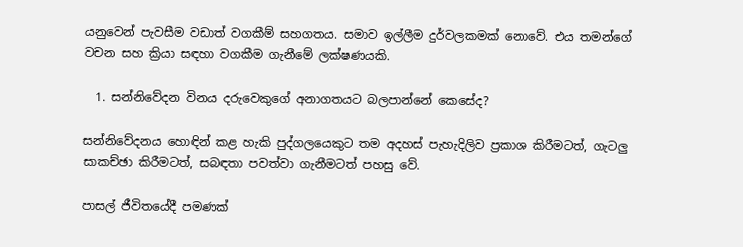යනුවෙන් පැවසීම වඩාත් වගකීම් සහගතය. සමාව ඉල්ලීම දුර්වලකමක් නොවේ. එය තමන්ගේ වචන සහ ක්‍රියා සඳහා වගකීම ගැනීමේ ලක්ෂණයකි.

  1. සන්නිවේදන විනය දරුවෙකුගේ අනාගතයට බලපාන්නේ කෙසේද?

සන්නිවේදනය හොඳින් කළ හැකි පුද්ගලයෙකුට තම අදහස් පැහැදිලිව ප්‍රකාශ කිරීමටත්, ගැටලු සාකච්ඡා කිරීමටත්, සබඳතා පවත්වා ගැනීමටත් පහසු වේ.

පාසල් ජීවිතයේදී පමණක්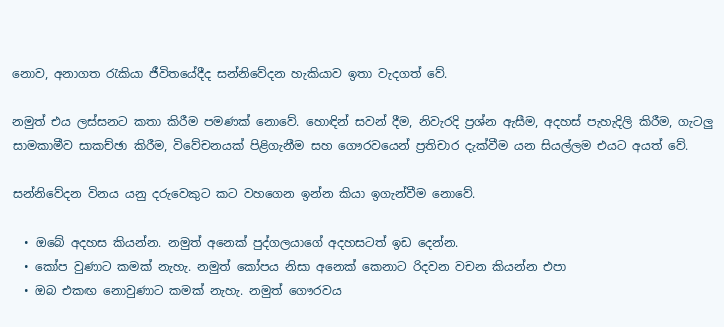නොව, අනාගත රැකියා ජීවිතයේදීද සන්නිවේදන හැකියාව ඉතා වැදගත් වේ.

නමුත් එය ලස්සනට කතා කිරීම පමණක් නොවේ. හොඳින් සවන් දීම, නිවැරදි ප්‍රශ්න ඇසීම, අදහස් පැහැදිලි කිරීම, ගැටලු සාමකාමීව සාකච්ඡා කිරීම, විවේචනයක් පිළිගැනීම සහ ගෞරවයෙන් ප්‍රතිචාර දැක්වීම යන සියල්ලම එයට අයත් වේ.

සන්නිවේදන විනය යනු දරුවෙකුට කට වහගෙන ඉන්න කියා ඉගැන්වීම නොවේ.

  • ඔබේ අදහස කියන්න. නමුත් අනෙක් පුද්ගලයාගේ අදහසටත් ඉඩ දෙන්න.
  • කෝප වුණාට කමක් නැහැ. නමුත් කෝපය නිසා අනෙක් කෙනාට රිදවන වචන කියන්න එපා
  • ඔබ එකඟ නොවුණාට කමක් නැහැ. නමුත් ගෞරවය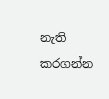නැති කරගන්න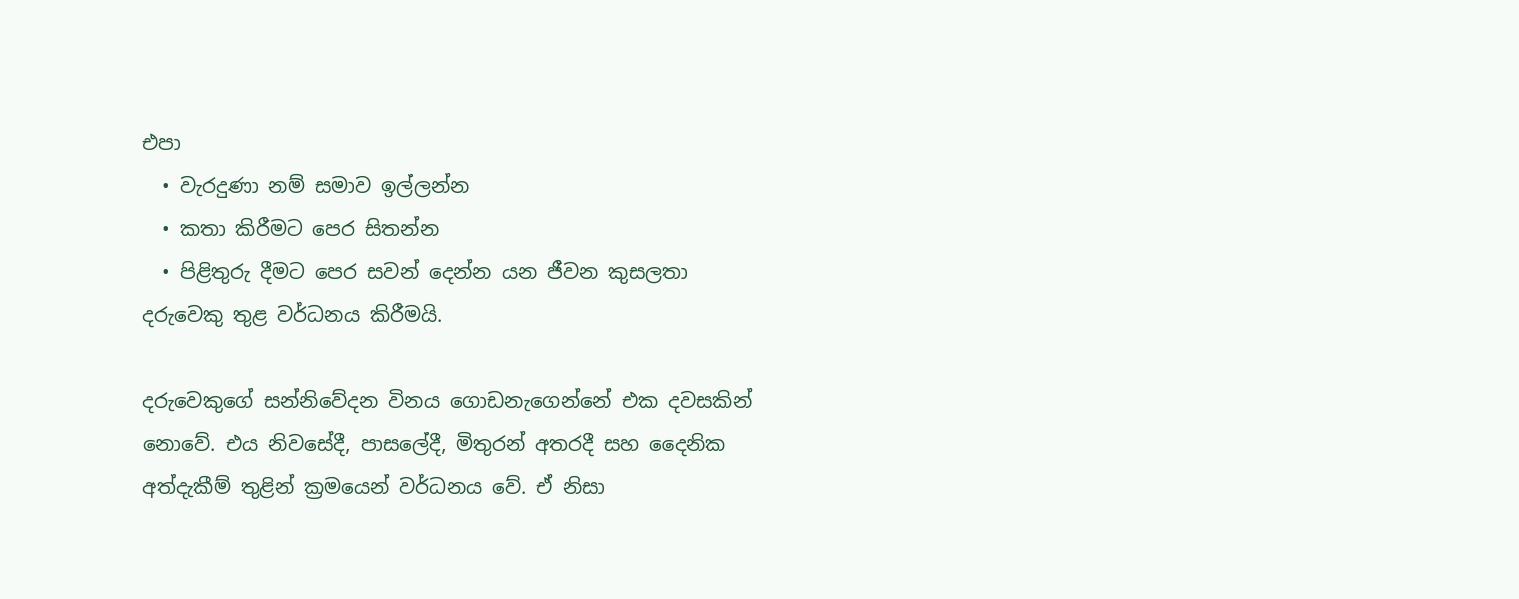එපා
  • වැරදුණා නම් සමාව ඉල්ලන්න
  • කතා කිරීමට පෙර සිතන්න
  • පිළිතුරු දීමට පෙර සවන් දෙන්න යන ජීවන කුසලතා දරුවෙකු තුළ වර්ධනය කිරීමයි.

දරුවෙකුගේ සන්නිවේදන විනය ගොඩනැගෙන්නේ එක දවසකින් නොවේ. එය නිවසේදී, පාසලේදී, මිතුරන් අතරදී සහ දෛනික අත්දැකීම් තුළින් ක්‍රමයෙන් වර්ධනය වේ. ඒ නිසා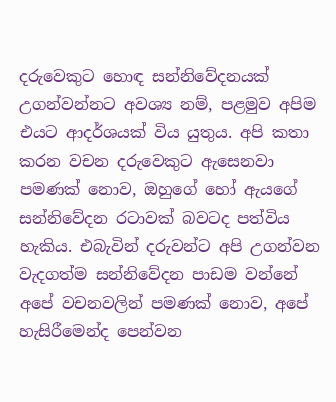දරුවෙකුට හොඳ සන්නිවේදනයක් උගන්වන්නට අවශ්‍ය නම්, පළමුව අපිම එයට ආදර්ශයක් විය යුතුය. අපි කතා කරන වචන දරුවෙකුට ඇසෙනවා පමණක් නොව, ඔහුගේ හෝ ඇයගේ සන්නිවේදන රටාවක් බවටද පත්විය හැකිය. එබැවින් දරුවන්ට අපි උගන්වන වැදගත්ම සන්නිවේදන පාඩම වන්නේ අපේ වචනවලින් පමණක් නොව, අපේ හැසිරීමෙන්ද පෙන්වන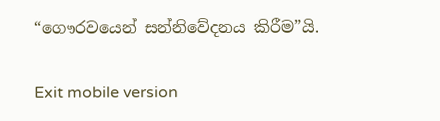“ගෞරවයෙන් සන්නිවේදනය කිරීම”යි.

Exit mobile version